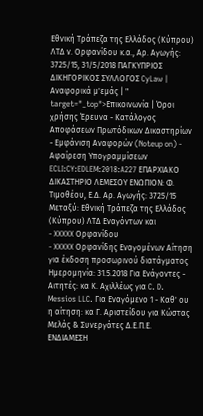Εθνική Τράπεζα της Ελλάδος (Κύπρου) ΛΤΔ ν. Ορφανίδου κ.α., Αρ. Αγωγής: 3725/15, 31/5/2018 ΠΑΓΚΥΠΡΙΟΣ ΔΙΚΗΓΟΡΙΚΟΣ ΣΥΛΛΟΓΟΣ CyLaw | Αναφορικά μ'εμάς | " target="_top">Επικοινωνία | Όροι χρήσης Έρευνα - Κατάλογος Αποφάσεων Πρωτόδικων Δικαστηρίων - Εμφάνιση Αναφορών (Noteup on) - Αφαίρεση Υπογραμμίσεων ECLI:CY:EDLEM:2018:A227 ΕΠΑΡΧΙΑΚΟ ΔΙΚΑΣΤΗΡΙΟ ΛΕΜΕΣΟΥ ΕΝΩΠΙΟΝ: Φ. Τιμοθέου, Ε.Δ. Αρ. Αγωγής: 3725/15 Μεταξύ: Εθνική Τράπεζα της Ελλάδος (Κύπρου) ΛΤΔ Εναγόντων και
- XXXXX Ορφανίδου
- XXXXX Ορφανίδης Εναγομένων Αίτηση για έκδοση προσωρινού διατάγματος Ημερομηνία: 31.5.2018 Για Ενάγοντες - Αιτητές: κα Κ. Αχιλλέως για C. D. Messios LLC. Για Εναγόμενο 1 - Καθ' ου η αίτηση: κα Γ. Αριστείδου για Κώστας Μελάς & Συνεργάτες Δ.Ε.Π.Ε. ΕΝΔΙΑΜΕΣΗ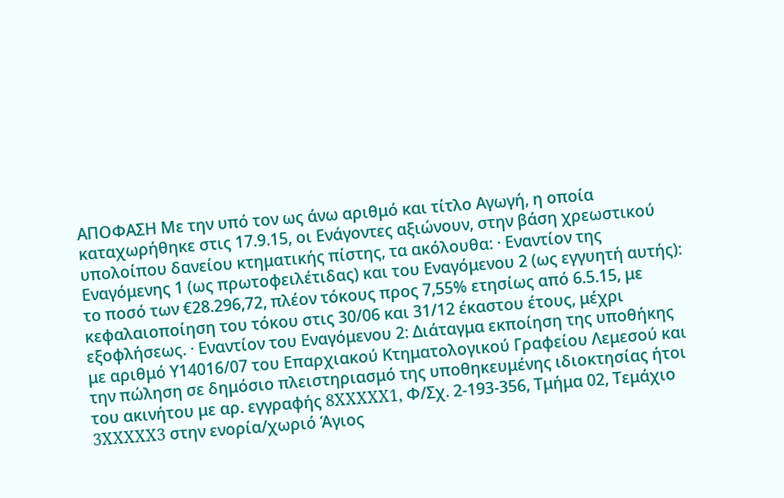ΑΠΟΦΑΣΗ Με την υπό τον ως άνω αριθμό και τίτλο Αγωγή, η οποία καταχωρήθηκε στις 17.9.15, οι Ενάγοντες αξιώνουν, στην βάση χρεωστικού υπολοίπου δανείου κτηματικής πίστης, τα ακόλουθα: · Εναντίον της Εναγόμενης 1 (ως πρωτοφειλέτιδας) και του Εναγόμενου 2 (ως εγγυητή αυτής): το ποσό των €28.296,72, πλέον τόκους προς 7,55% ετησίως από 6.5.15, με κεφαλαιοποίηση του τόκου στις 30/06 και 31/12 έκαστου έτους, μέχρι εξοφλήσεως. · Εναντίον του Εναγόμενου 2: Διάταγμα εκποίηση της υποθήκης με αριθμό Υ14016/07 του Επαρχιακού Κτηματολογικού Γραφείου Λεμεσού και την πώληση σε δημόσιο πλειστηριασμό της υποθηκευμένης ιδιοκτησίας ήτοι του ακινήτου με αρ. εγγραφής 8XXXXX1, Φ/Σχ. 2-193-356, Τμήμα 02, Τεμάχιο 3XXXXX3 στην ενορία/χωριό Άγιος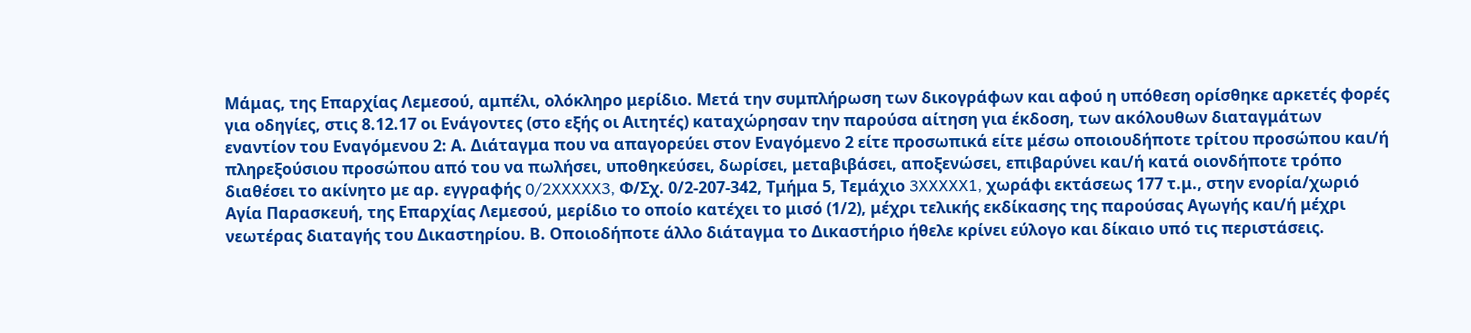Μάμας, της Επαρχίας Λεμεσού, αμπέλι, ολόκληρο μερίδιο. Μετά την συμπλήρωση των δικογράφων και αφού η υπόθεση ορίσθηκε αρκετές φορές για οδηγίες, στις 8.12.17 οι Ενάγοντες (στο εξής οι Αιτητές) καταχώρησαν την παρούσα αίτηση για έκδοση, των ακόλουθων διαταγμάτων εναντίον του Εναγόμενου 2: Α. Διάταγμα που να απαγορεύει στον Εναγόμενο 2 είτε προσωπικά είτε μέσω οποιουδήποτε τρίτου προσώπου και/ή πληρεξούσιου προσώπου από του να πωλήσει, υποθηκεύσει, δωρίσει, μεταβιβάσει, αποξενώσει, επιβαρύνει και/ή κατά οιονδήποτε τρόπο διαθέσει το ακίνητο με αρ. εγγραφής 0/2XXXXX3, Φ/Σχ. 0/2-207-342, Τμήμα 5, Τεμάχιο 3XXXXX1, χωράφι εκτάσεως 177 τ.μ., στην ενορία/χωριό Αγία Παρασκευή, της Επαρχίας Λεμεσού, μερίδιο το οποίο κατέχει το μισό (1/2), μέχρι τελικής εκδίκασης της παρούσας Αγωγής και/ή μέχρι νεωτέρας διαταγής του Δικαστηρίου. Β. Οποιοδήποτε άλλο διάταγμα το Δικαστήριο ήθελε κρίνει εύλογο και δίκαιο υπό τις περιστάσεις.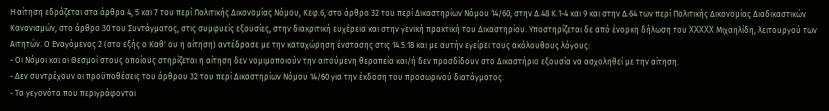Η αίτηση εδράζεται στα άρθρα 4, 5 και 7 του περί Πολιτικής Δικονομίας Νόμου, Κεφ.6, στο άρθρο 32 του περί Δικαστηρίων Νόμου 14/60, στην Δ.48 Κ.1-4 και 9 και στην Δ.64 των περί Πολιτικής Δικονομίας Διαδικαστικών Κανονισμών, στο άρθρο 30 του Συντάγματος, στις συμφυείς εξουσίες, στην διακριτική ευχέρεια και στην γενική πρακτική του Δικαστηρίου. Υποστηρίζεται δε από ένορκη δήλωση του XXXXX Μιχαηλίδη, λειτουργού των Αιτητών. Ο Εναγόμενος 2 (στο εξής ο Καθ' ου η αίτηση) αντέδρασε με την καταχώρηση ένστασης στις 14.5.18 και με αυτήν εγείρει τους ακόλουθους λόγους:
- Οι Νόμοι και οι Θεσμοί στους οποίους στηρίζεται η αίτηση δεν νομιμοποιούν την αιτούμενη θεραπεία και/ή δεν προσδίδουν στο Δικαστήριο εξουσία να ασχοληθεί με την αίτηση.
- Δεν συντρέχουν οι προϋποθέσεις του άρθρου 32 του περί Δικαστηρίων Νόμου 14/60 για την έκδοση του προσωρινού διατάγματος.
- Τα γεγονότα που περιγράφονται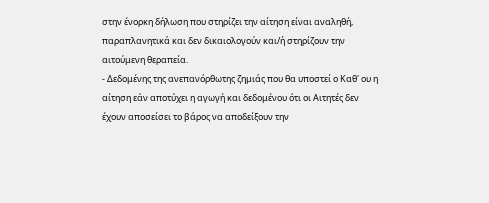στην ένορκη δήλωση που στηρίζει την αίτηση είναι αναληθή, παραπλανητικά και δεν δικαιολογούν και/ή στηρίζουν την αιτούμενη θεραπεία.
- Δεδομένης της ανεπανόρθωτης ζημιάς που θα υποστεί ο Καθ' ου η αίτηση εάν αποτύχει η αγωγή και δεδομένου ότι οι Αιτητές δεν έχουν αποσείσει το βάρος να αποδείξουν την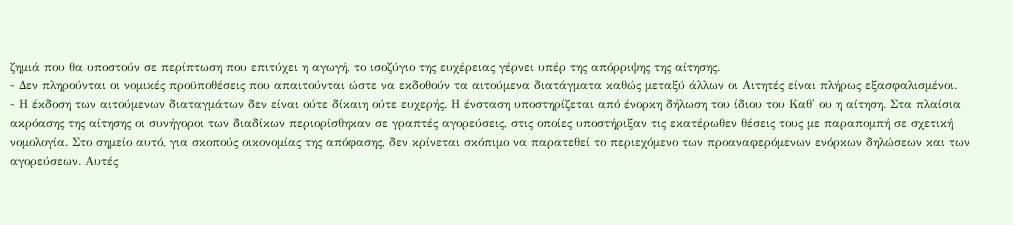ζημιά που θα υποστούν σε περίπτωση που επιτύχει η αγωγή, το ισοζύγιο της ευχέρειας γέρνει υπέρ της απόρριψης της αίτησης.
- Δεν πληρούνται οι νομικές προϋποθέσεις που απαιτούνται ώστε να εκδοθούν τα αιτούμενα διατάγματα καθώς μεταξύ άλλων οι Αιτητές είναι πλήρως εξασφαλισμένοι.
- Η έκδοση των αιτούμενων διαταγμάτων δεν είναι ούτε δίκαιη ούτε ευχερής. Η ένσταση υποστηρίζεται από ένορκη δήλωση του ίδιου του Καθ' ου η αίτηση. Στα πλαίσια ακρόασης της αίτησης οι συνήγοροι των διαδίκων περιορίσθηκαν σε γραπτές αγορεύσεις, στις οποίες υποστήριξαν τις εκατέρωθεν θέσεις τους με παραπομπή σε σχετική νομολογία. Στο σημείο αυτό, για σκοπούς οικονομίας της απόφασης, δεν κρίνεται σκόπιμο να παρατεθεί το περιεχόμενο των προαναφερόμενων ενόρκων δηλώσεων και των αγορεύσεων. Αυτές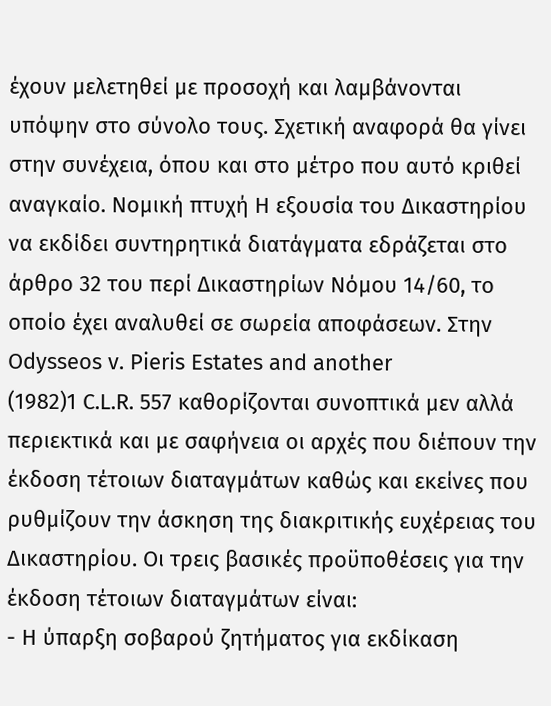έχουν μελετηθεί με προσοχή και λαμβάνονται υπόψην στο σύνολο τους. Σχετική αναφορά θα γίνει στην συνέχεια, όπου και στο μέτρο που αυτό κριθεί αναγκαίο. Νομική πτυχή Η εξουσία του Δικαστηρίου να εκδίδει συντηρητικά διατάγματα εδράζεται στο άρθρο 32 του περί Δικαστηρίων Νόμου 14/60, το οποίο έχει αναλυθεί σε σωρεία αποφάσεων. Στην Odysseos v. Pieris Estates and another
(1982)1 C.L.R. 557 καθορίζονται συνοπτικά μεν αλλά περιεκτικά και με σαφήνεια οι αρχές που διέπουν την έκδοση τέτοιων διαταγμάτων καθώς και εκείνες που ρυθμίζουν την άσκηση της διακριτικής ευχέρειας του Δικαστηρίου. Οι τρεις βασικές προϋποθέσεις για την έκδοση τέτοιων διαταγμάτων είναι:
- Η ύπαρξη σοβαρού ζητήματος για εκδίκαση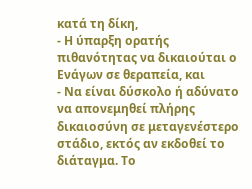κατά τη δίκη,
- Η ύπαρξη ορατής πιθανότητας να δικαιούται ο Ενάγων σε θεραπεία, και
- Να είναι δύσκολο ή αδύνατο να απονεμηθεί πλήρης δικαιοσύνη σε μεταγενέστερο στάδιο, εκτός αν εκδοθεί το διάταγμα. Το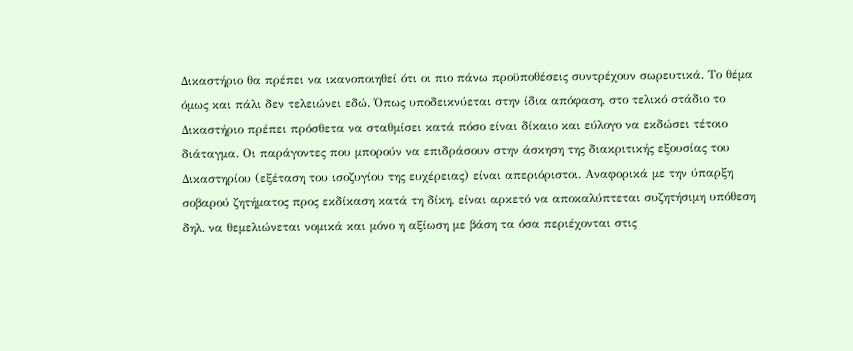Δικαστήριο θα πρέπει να ικανοποιηθεί ότι οι πιο πάνω προϋποθέσεις συντρέχουν σωρευτικά. Το θέμα όμως και πάλι δεν τελειώνει εδώ. Όπως υποδεικνύεται στην ίδια απόφαση, στο τελικό στάδιο το Δικαστήριο πρέπει πρόσθετα να σταθμίσει κατά πόσο είναι δίκαιο και εύλογο να εκδώσει τέτοιο διάταγμα. Οι παράγοντες που μπορούν να επιδράσουν στην άσκηση της διακριτικής εξουσίας του Δικαστηρίου (εξέταση του ισοζυγίου της ευχέρειας) είναι απεριόριστοι. Αναφορικά με την ύπαρξη σοβαρού ζητήματος προς εκδίκαση κατά τη δίκη, είναι αρκετό να αποκαλύπτεται συζητήσιμη υπόθεση δηλ. να θεμελιώνεται νομικά και μόνο η αξίωση με βάση τα όσα περιέχονται στις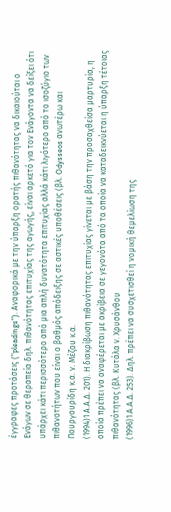έγγραφες προτάσεις ("pleadings"). Αναφορικά με την ύπαρξη ορατής πιθανότητας να δικαιούται ο Ενάγων σε θεραπεία δηλ. πιθανότητας επιτυχίας της αγωγής, είναι αρκετό για τον Ενάγοντα να δείξει ότι υπάρχει κάτι περισσότερο από μια απλή δυνατότητα επιτυχίας αλλά κάτι λιγότερο από το ισοζύγιο των πιθανοτήτων που είναι ο βαθμός απόδειξης σε αστικές υποθέσεις (βλ. Odysseos ανωτέρω και Πουργουρίδη κ.α. ν. Μέζου κ.α.
(1994)1 Α.Α.Δ. 201). Η διακρίβωση πιθανότητας επιτυχίας γίνεται με βάση την προσαχθείσα μαρτυρία, η οποία πρέπει να αναφέρεται με ακρίβεια σε γεγονότα από τα οποία να καταδεικνύεται η ύπαρξη τέτοιας πιθανότητας (βλ. Κυτάλα ν. Χρυσάνθου
(1996)1 Α.Α.Δ. 253). Δηλ. πρέπει να συσχετισθεί η νομική θεμελίωση της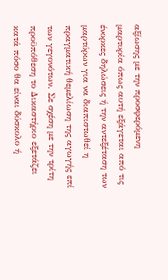αξίωσης με την προσφερόμενη μαρτυρία όπως αυτή εξάγεται από τις ένορκες δηλώσεις ή την αντεξέταση των μαρτύρων για να διαπιστωθεί η πραγματική θεμελίωση της αγωγής επί των γεγονότων. Σε σχέση με την τρίτη προϋπόθεση το Δικαστήριο εξετάζει κατά πόσο θα είναι δύσκολο ή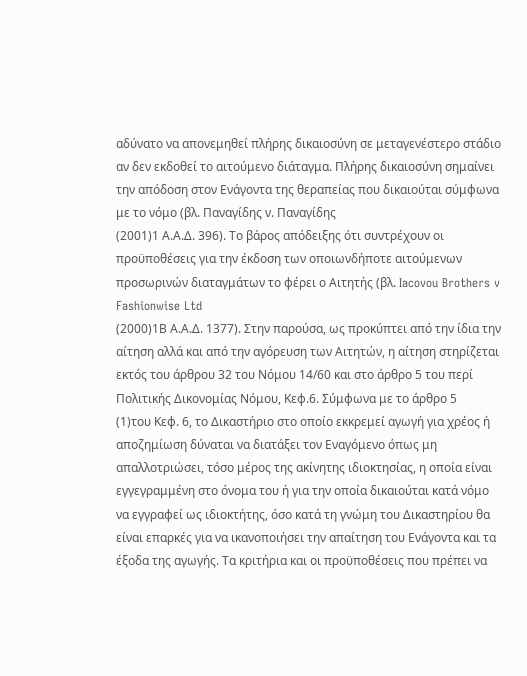αδύνατο να απονεμηθεί πλήρης δικαιοσύνη σε μεταγενέστερο στάδιο αν δεν εκδοθεί το αιτούμενο διάταγμα. Πλήρης δικαιοσύνη σημαίνει την απόδοση στον Ενάγοντα της θεραπείας που δικαιούται σύμφωνα με το νόμο (βλ. Παναγίδης ν. Παναγίδης
(2001)1 Α.Α.Δ. 396). Το βάρος απόδειξης ότι συντρέχουν οι προϋποθέσεις για την έκδοση των οποιωνδήποτε αιτούμενων προσωρινών διαταγμάτων το φέρει ο Αιτητής (βλ. Iacovou Brothers v Fashionwise Ltd
(2000)1Β Α.Α.Δ. 1377). Στην παρούσα, ως προκύπτει από την ίδια την αίτηση αλλά και από την αγόρευση των Αιτητών, η αίτηση στηρίζεται εκτός του άρθρου 32 του Νόμου 14/60 και στο άρθρο 5 του περί Πολιτικής Δικονομίας Νόμου, Κεφ.6. Σύμφωνα με το άρθρο 5
(1)του Κεφ. 6, το Δικαστήριο στο οποίο εκκρεμεί αγωγή για χρέος ή αποζημίωση δύναται να διατάξει τον Εναγόμενο όπως μη απαλλοτριώσει, τόσο μέρος της ακίνητης ιδιοκτησίας, η οποία είναι εγγεγραμμένη στο όνομα του ή για την οποία δικαιούται κατά νόμο να εγγραφεί ως ιδιοκτήτης, όσο κατά τη γνώμη του Δικαστηρίου θα είναι επαρκές για να ικανοποιήσει την απαίτηση του Ενάγοντα και τα έξοδα της αγωγής. Τα κριτήρια και οι προϋποθέσεις που πρέπει να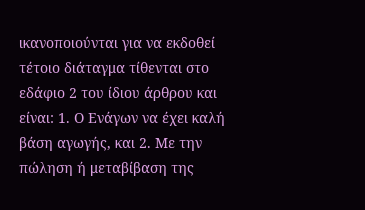ικανοποιούνται για να εκδοθεί τέτοιο διάταγμα τίθενται στο εδάφιο 2 του ίδιου άρθρου και είναι: 1. Ο Ενάγων να έχει καλή βάση αγωγής, και 2. Με την πώληση ή μεταβίβαση της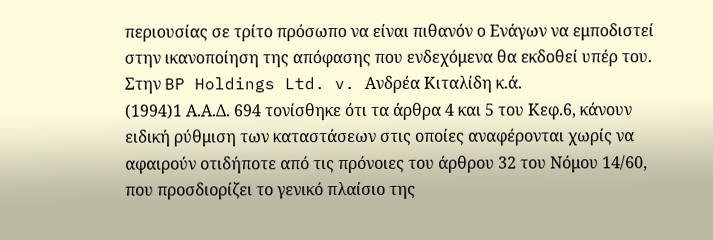περιουσίας σε τρίτο πρόσωπο να είναι πιθανόν ο Ενάγων να εμποδιστεί στην ικανοποίηση της απόφασης που ενδεχόμενα θα εκδοθεί υπέρ του. Στην BP Holdings Ltd. v. Ανδρέα Κιταλίδη κ.ά.
(1994)1 Α.Α.Δ. 694 τονίσθηκε ότι τα άρθρα 4 και 5 του Κεφ.6, κάνουν ειδική ρύθμιση των καταστάσεων στις οποίες αναφέρονται χωρίς να αφαιρούν οτιδήποτε από τις πρόνοιες του άρθρου 32 του Νόμου 14/60, που προσδιορίζει το γενικό πλαίσιο της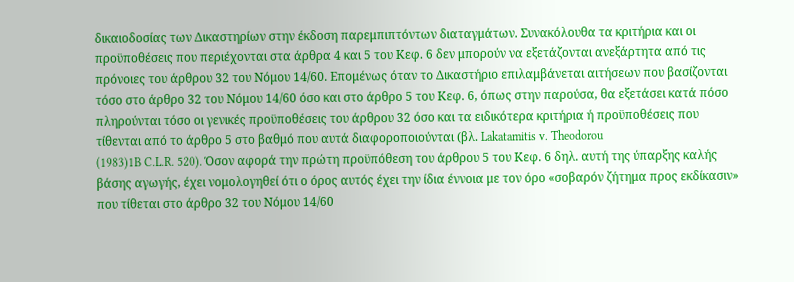δικαιοδοσίας των Δικαστηρίων στην έκδοση παρεμπιπτόντων διαταγμάτων. Συνακόλουθα τα κριτήρια και οι προϋποθέσεις που περιέχονται στα άρθρα 4 και 5 του Κεφ. 6 δεν μπορούν να εξετάζονται ανεξάρτητα από τις πρόνοιες του άρθρου 32 του Νόμου 14/60. Επομένως όταν το Δικαστήριο επιλαμβάνεται αιτήσεων που βασίζονται τόσο στο άρθρο 32 του Νόμου 14/60 όσο και στο άρθρο 5 του Κεφ. 6, όπως στην παρούσα, θα εξετάσει κατά πόσο πληρούνται τόσο οι γενικές προϋποθέσεις του άρθρου 32 όσο και τα ειδικότερα κριτήρια ή προϋποθέσεις που τίθενται από το άρθρο 5 στο βαθμό που αυτά διαφοροποιούνται (βλ. Lakatamitis v. Theodorou
(1983)1B C.L.R. 520). Όσον αφορά την πρώτη προϋπόθεση του άρθρου 5 του Κεφ. 6 δηλ. αυτή της ύπαρξης καλής βάσης αγωγής, έχει νομολογηθεί ότι ο όρος αυτός έχει την ίδια έννοια με τον όρο «σοβαρόν ζήτημα προς εκδίκασιν» που τίθεται στο άρθρο 32 του Νόμου 14/60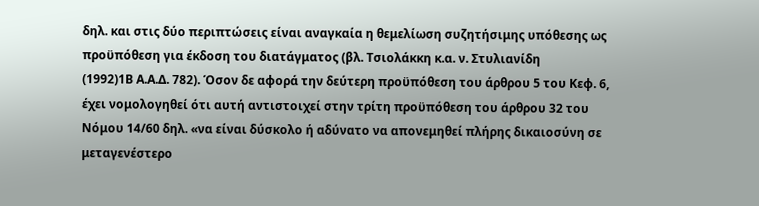δηλ. και στις δύο περιπτώσεις είναι αναγκαία η θεμελίωση συζητήσιμης υπόθεσης ως προϋπόθεση για έκδοση του διατάγματος (βλ. Τσιολάκκη κ.α. ν. Στυλιανίδη
(1992)1Β Α.Α.Δ. 782). Όσον δε αφορά την δεύτερη προϋπόθεση του άρθρου 5 του Κεφ. 6, έχει νομολογηθεί ότι αυτή αντιστοιχεί στην τρίτη προϋπόθεση του άρθρου 32 του Νόμου 14/60 δηλ. «να είναι δύσκολο ή αδύνατο να απονεμηθεί πλήρης δικαιοσύνη σε μεταγενέστερο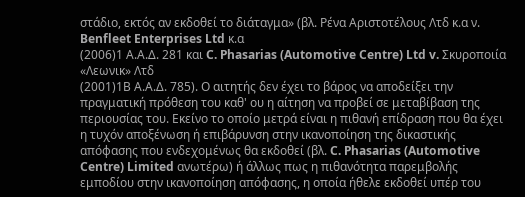στάδιο, εκτός αν εκδοθεί το διάταγμα» (βλ. Ρένα Αριστοτέλους Λτδ κ.α ν. Benfleet Enterprises Ltd κ.α
(2006)1 Α.Α.Δ. 281 και C. Phasarias (Automotive Centre) Ltd v. Σκυροποιία «Λεωνικ» Λτδ
(2001)1Β Α.Α.Δ. 785). Ο αιτητής δεν έχει το βάρος να αποδείξει την πραγματική πρόθεση του καθ' ου η αίτηση να προβεί σε μεταβίβαση της περιουσίας του. Εκείνο το οποίο μετρά είναι η πιθανή επίδραση που θα έχει η τυχόν αποξένωση ή επιβάρυνση στην ικανοποίηση της δικαστικής απόφασης που ενδεχομένως θα εκδοθεί (βλ. C. Phasarias (Automotive Centre) Limited ανωτέρω) ή άλλως πως η πιθανότητα παρεμβολής εμποδίου στην ικανοποίηση απόφασης, η οποία ήθελε εκδοθεί υπέρ του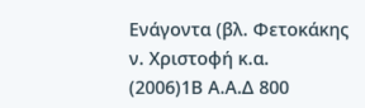Ενάγοντα (βλ. Φετοκάκης ν. Χριστοφή κ.α.
(2006)1Β Α.Α.Δ 800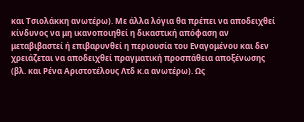και Τσιολάκκη ανωτέρω). Με άλλα λόγια θα πρέπει να αποδειχθεί κίνδυνος να μη ικανοποιηθεί η δικαστική απόφαση αν μεταβιβαστεί ή επιβαρυνθεί η περιουσία του Εναγομένου και δεν χρειάζεται να αποδειχθεί πραγματική προσπάθεια αποξένωσης (βλ. και Ρένα Αριστοτέλους Λτδ κ.α ανωτέρω). Ως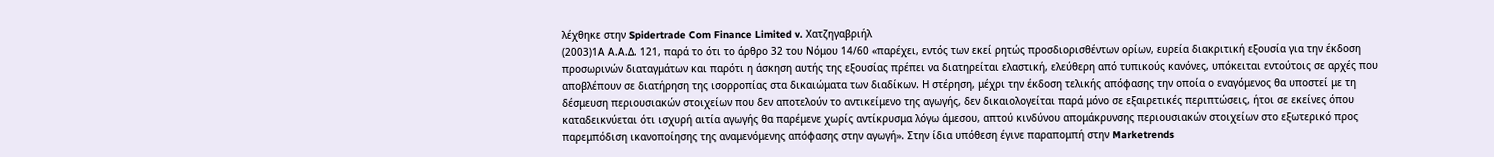λέχθηκε στην Spidertrade Com Finance Limited v. Χατζηγαβριήλ
(2003)1Α Α.Α.Δ. 121, παρά το ότι το άρθρο 32 του Νόμου 14/60 «παρέχει, εντός των εκεί ρητώς προσδιορισθέντων ορίων, ευρεία διακριτική εξουσία για την έκδοση προσωρινών διαταγμάτων και παρότι η άσκηση αυτής της εξουσίας πρέπει να διατηρείται ελαστική, ελεύθερη από τυπικούς κανόνες, υπόκειται εντούτοις σε αρχές που αποβλέπουν σε διατήρηση της ισορροπίας στα δικαιώματα των διαδίκων. Η στέρηση, μέχρι την έκδοση τελικής απόφασης την οποία ο εναγόμενος θα υποστεί με τη δέσμευση περιουσιακών στοιχείων που δεν αποτελούν το αντικείμενο της αγωγής, δεν δικαιολογείται παρά μόνο σε εξαιρετικές περιπτώσεις, ήτοι σε εκείνες όπου καταδεικνύεται ότι ισχυρή αιτία αγωγής θα παρέμενε χωρίς αντίκρυσμα λόγω άμεσου, απτού κινδύνου απομάκρυνσης περιουσιακών στοιχείων στο εξωτερικό προς παρεμπόδιση ικανοποίησης της αναμενόμενης απόφασης στην αγωγή». Στην ίδια υπόθεση έγινε παραπομπή στην Marketrends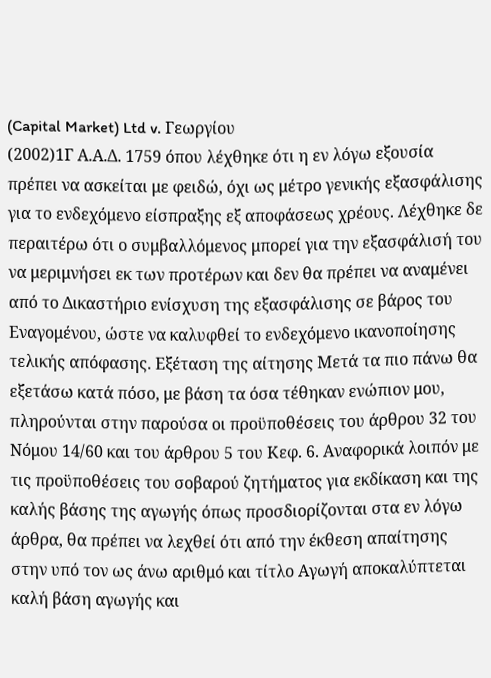(Capital Market) Ltd v. Γεωργίου
(2002)1Γ Α.Α.Δ. 1759 όπου λέχθηκε ότι η εν λόγω εξουσία πρέπει να ασκείται με φειδώ, όχι ως μέτρο γενικής εξασφάλισης για το ενδεχόμενο είσπραξης εξ αποφάσεως χρέους. Λέχθηκε δε περαιτέρω ότι ο συμβαλλόμενος μπορεί για την εξασφάλισή του να μεριμνήσει εκ των προτέρων και δεν θα πρέπει να αναμένει από το Δικαστήριο ενίσχυση της εξασφάλισης σε βάρος του Εναγομένου, ώστε να καλυφθεί το ενδεχόμενο ικανοποίησης τελικής απόφασης. Εξέταση της αίτησης Μετά τα πιο πάνω θα εξετάσω κατά πόσο, με βάση τα όσα τέθηκαν ενώπιον μου, πληρούνται στην παρούσα οι προϋποθέσεις του άρθρου 32 του Νόμου 14/60 και του άρθρου 5 του Κεφ. 6. Αναφορικά λοιπόν με τις προϋποθέσεις του σοβαρού ζητήματος για εκδίκαση και της καλής βάσης της αγωγής όπως προσδιορίζονται στα εν λόγω άρθρα, θα πρέπει να λεχθεί ότι από την έκθεση απαίτησης στην υπό τον ως άνω αριθμό και τίτλο Αγωγή αποκαλύπτεται καλή βάση αγωγής και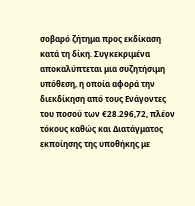σοβαρό ζήτημα προς εκδίκαση κατά τη δίκη. Συγκεκριμένα αποκαλύπτεται μια συζητήσιμη υπόθεση, η οποία αφορά την διεκδίκηση από τους Ενάγοντες του ποσού των €28.296,72, πλέον τόκους καθώς και Διατάγματος εκποίησης της υποθήκης με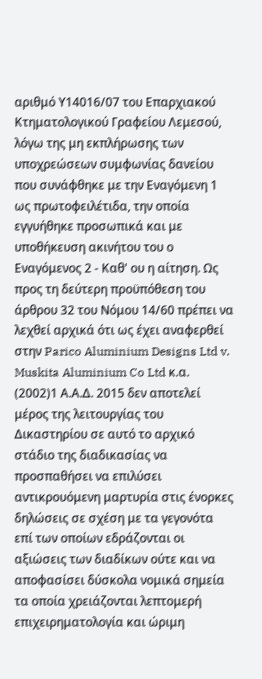αριθμό Υ14016/07 του Επαρχιακού Κτηματολογικού Γραφείου Λεμεσού, λόγω της μη εκπλήρωσης των υποχρεώσεων συμφωνίας δανείου που συνάφθηκε με την Εναγόμενη 1 ως πρωτοφειλέτιδα, την οποία εγγυήθηκε προσωπικά και με υποθήκευση ακινήτου του ο Εναγόμενος 2 - Καθ' ου η αίτηση. Ως προς τη δεύτερη προϋπόθεση του άρθρου 32 του Νόμου 14/60 πρέπει να λεχθεί αρχικά ότι ως έχει αναφερθεί στην Parico Aluminium Designs Ltd v. Muskita Aluminium Co Ltd κ.α.
(2002)1 Α.Α.Δ. 2015 δεν αποτελεί μέρος της λειτουργίας του Δικαστηρίου σε αυτό το αρχικό στάδιο της διαδικασίας να προσπαθήσει να επιλύσει αντικρουόμενη μαρτυρία στις ένορκες δηλώσεις σε σχέση με τα γεγονότα επί των οποίων εδράζονται οι αξιώσεις των διαδίκων ούτε και να αποφασίσει δύσκολα νομικά σημεία τα οποία χρειάζονται λεπτομερή επιχειρηματολογία και ώριμη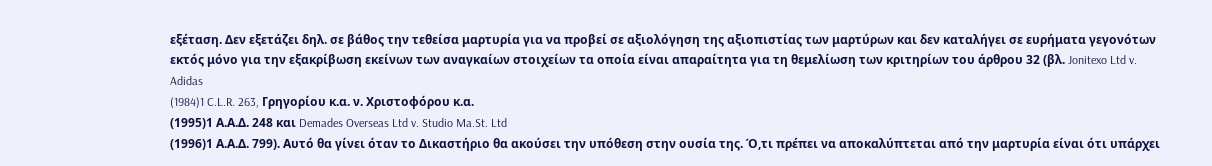εξέταση. Δεν εξετάζει δηλ. σε βάθος την τεθείσα μαρτυρία για να προβεί σε αξιολόγηση της αξιοπιστίας των μαρτύρων και δεν καταλήγει σε ευρήματα γεγονότων εκτός μόνο για την εξακρίβωση εκείνων των αναγκαίων στοιχείων τα οποία είναι απαραίτητα για τη θεμελίωση των κριτηρίων του άρθρου 32 (βλ. Jonitexo Ltd v. Adidas
(1984)1 C.L.R. 263, Γρηγορίου κ.α. ν. Χριστοφόρου κ.α.
(1995)1 Α.Α.Δ. 248 και Demades Overseas Ltd v. Studio Ma.St. Ltd
(1996)1 Α.Α.Δ. 799). Αυτό θα γίνει όταν το Δικαστήριο θα ακούσει την υπόθεση στην ουσία της. Ό,τι πρέπει να αποκαλύπτεται από την μαρτυρία είναι ότι υπάρχει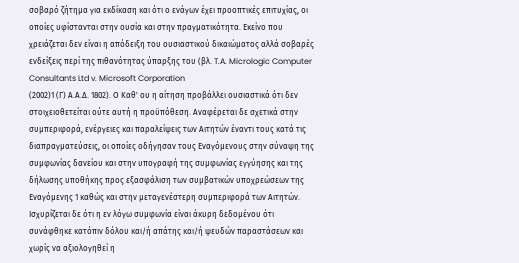σοβαρό ζήτημα για εκδίκαση και ότι ο ενάγων έχει προοπτικές επιτυχίας, οι οποίες υφίστανται στην ουσία και στην πραγματικότητα. Εκείνο που χρειάζεται δεν είναι η απόδειξη του ουσιαστικού δικαιώματος αλλά σοβαρές ενδείξεις περί της πιθανότητας ύπαρξης του (βλ. T.A. Micrologic Computer Consultants Ltd v. Microsoft Corporation
(2002)1 (Γ) Α.Α.Δ. 1802). Ο Καθ' ου η αίτηση προβάλλει ουσιαστικά ότι δεν στοιχειοθετείται ούτε αυτή η προϋπόθεση. Αναφέρεται δε σχετικά στην συμπεριφορά, ενέργειες και παραλείψεις των Αιτητών έναντι τους κατά τις διαπραγματεύσεις, οι οποίες οδήγησαν τους Εναγόμενους στην σύναψη της συμφωνίας δανείου και στην υπογραφή της συμφωνίας εγγύησης και της δήλωσης υποθήκης προς εξασφάλιση των συμβατικών υποχρεώσεων της Εναγόμενης 1 καθώς και στην μεταγενέστερη συμπεριφορά των Αιτητών. Ισχυρίζεται δε ότι η εν λόγω συμφωνία είναι άκυρη δεδομένου ότι συνάφθηκε κατόπιν δόλου και/ή απάτης και/ή ψευδών παραστάσεων και χωρίς να αξιολογηθεί η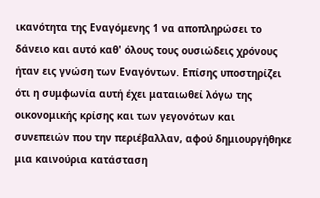ικανότητα της Εναγόμενης 1 να αποπληρώσει το δάνειο και αυτό καθ' όλους τους ουσιώδεις χρόνους ήταν εις γνώση των Εναγόντων. Επίσης υποστηρίζει ότι η συμφωνία αυτή έχει ματαιωθεί λόγω της οικονομικής κρίσης και των γεγονότων και συνεπειών που την περιέβαλλαν, αφού δημιουργήθηκε μια καινούρια κατάσταση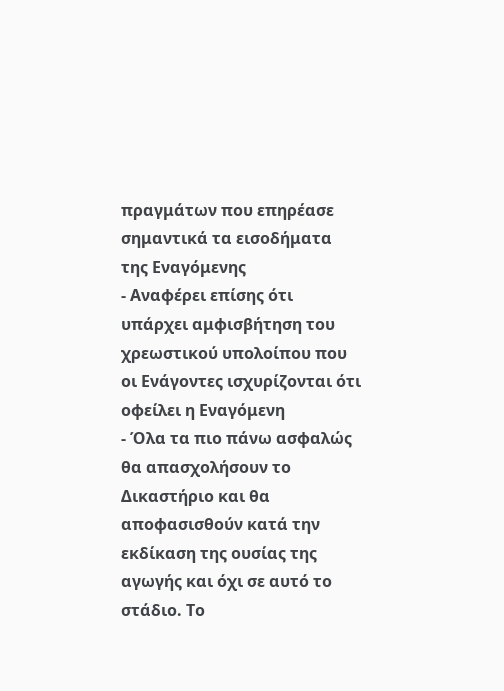πραγμάτων που επηρέασε σημαντικά τα εισοδήματα της Εναγόμενης
- Αναφέρει επίσης ότι υπάρχει αμφισβήτηση του χρεωστικού υπολοίπου που οι Ενάγοντες ισχυρίζονται ότι οφείλει η Εναγόμενη
- Όλα τα πιο πάνω ασφαλώς θα απασχολήσουν το Δικαστήριο και θα αποφασισθούν κατά την εκδίκαση της ουσίας της αγωγής και όχι σε αυτό το στάδιο. Το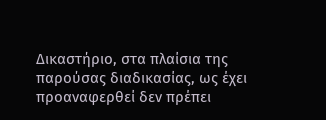Δικαστήριο, στα πλαίσια της παρούσας διαδικασίας, ως έχει προαναφερθεί δεν πρέπει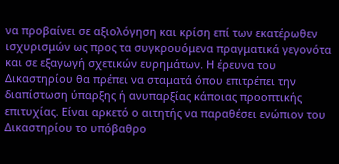να προβαίνει σε αξιολόγηση και κρίση επί των εκατέρωθεν ισχυρισμών ως προς τα συγκρουόμενα πραγματικά γεγονότα και σε εξαγωγή σχετικών ευρημάτων. Η έρευνα του Δικαστηρίου θα πρέπει να σταματά όπου επιτρέπει την διαπίστωση ύπαρξης ή ανυπαρξίας κάποιας προοπτικής επιτυχίας. Είναι αρκετό ο αιτητής να παραθέσει ενώπιον του Δικαστηρίου το υπόβαθρο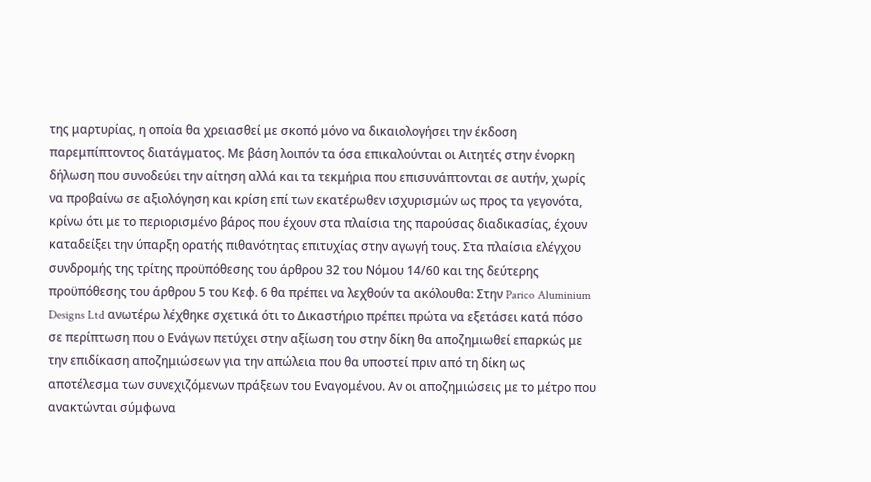της μαρτυρίας, η οποία θα χρειασθεί με σκοπό μόνο να δικαιολογήσει την έκδοση παρεμπίπτοντος διατάγματος. Με βάση λοιπόν τα όσα επικαλούνται οι Αιτητές στην ένορκη δήλωση που συνοδεύει την αίτηση αλλά και τα τεκμήρια που επισυνάπτονται σε αυτήν, χωρίς να προβαίνω σε αξιολόγηση και κρίση επί των εκατέρωθεν ισχυρισμών ως προς τα γεγονότα, κρίνω ότι με το περιορισμένο βάρος που έχουν στα πλαίσια της παρούσας διαδικασίας, έχουν καταδείξει την ύπαρξη ορατής πιθανότητας επιτυχίας στην αγωγή τους. Στα πλαίσια ελέγχου συνδρομής της τρίτης προϋπόθεσης του άρθρου 32 του Νόμου 14/60 και της δεύτερης προϋπόθεσης του άρθρου 5 του Κεφ. 6 θα πρέπει να λεχθούν τα ακόλουθα: Στην Parico Aluminium Designs Ltd ανωτέρω λέχθηκε σχετικά ότι το Δικαστήριο πρέπει πρώτα να εξετάσει κατά πόσο σε περίπτωση που ο Ενάγων πετύχει στην αξίωση του στην δίκη θα αποζημιωθεί επαρκώς με την επιδίκαση αποζημιώσεων για την απώλεια που θα υποστεί πριν από τη δίκη ως αποτέλεσμα των συνεχιζόμενων πράξεων του Εναγομένου. Αν οι αποζημιώσεις με το μέτρο που ανακτώνται σύμφωνα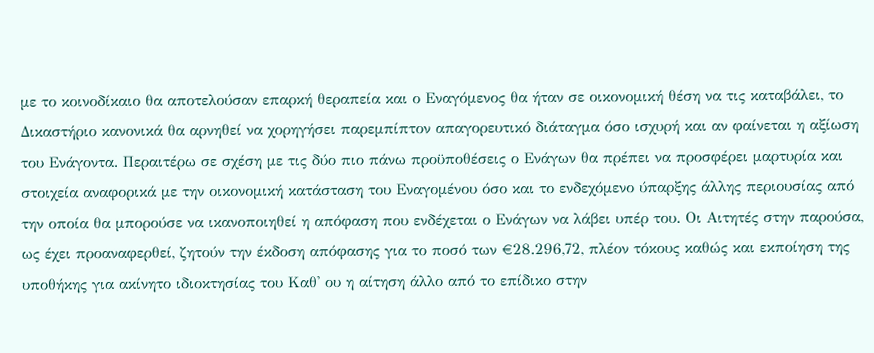με το κοινοδίκαιο θα αποτελούσαν επαρκή θεραπεία και ο Εναγόμενος θα ήταν σε οικονομική θέση να τις καταβάλει, το Δικαστήριο κανονικά θα αρνηθεί να χορηγήσει παρεμπίπτον απαγορευτικό διάταγμα όσο ισχυρή και αν φαίνεται η αξίωση του Ενάγοντα. Περαιτέρω σε σχέση με τις δύο πιο πάνω προϋποθέσεις ο Ενάγων θα πρέπει να προσφέρει μαρτυρία και στοιχεία αναφορικά με την οικονομική κατάσταση του Εναγομένου όσο και το ενδεχόμενο ύπαρξης άλλης περιουσίας από την οποία θα μπορούσε να ικανοποιηθεί η απόφαση που ενδέχεται ο Ενάγων να λάβει υπέρ του. Οι Αιτητές στην παρούσα, ως έχει προαναφερθεί, ζητούν την έκδοση απόφασης για το ποσό των €28.296,72, πλέον τόκους καθώς και εκποίηση της υποθήκης για ακίνητο ιδιοκτησίας του Καθ' ου η αίτηση άλλο από το επίδικο στην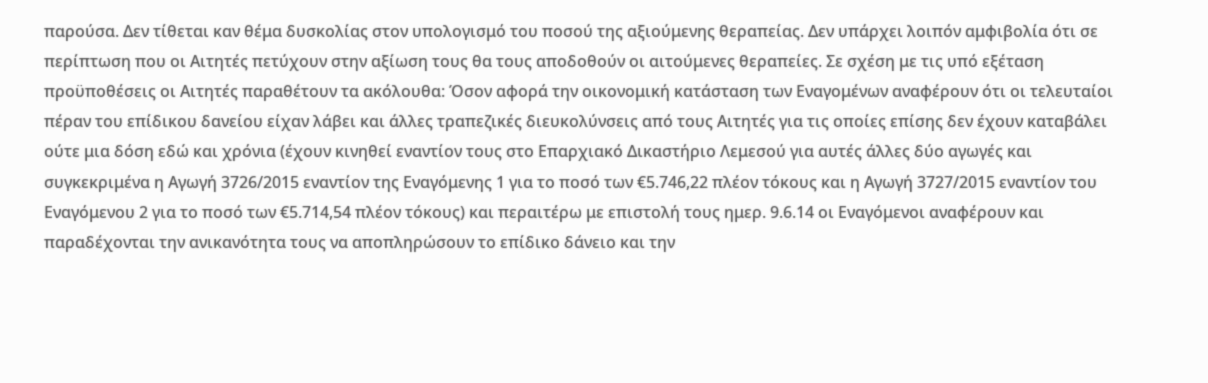παρούσα. Δεν τίθεται καν θέμα δυσκολίας στον υπολογισμό του ποσού της αξιούμενης θεραπείας. Δεν υπάρχει λοιπόν αμφιβολία ότι σε περίπτωση που οι Αιτητές πετύχουν στην αξίωση τους θα τους αποδοθούν οι αιτούμενες θεραπείες. Σε σχέση με τις υπό εξέταση προϋποθέσεις οι Αιτητές παραθέτουν τα ακόλουθα: Όσον αφορά την οικονομική κατάσταση των Εναγομένων αναφέρουν ότι οι τελευταίοι πέραν του επίδικου δανείου είχαν λάβει και άλλες τραπεζικές διευκολύνσεις από τους Αιτητές για τις οποίες επίσης δεν έχουν καταβάλει ούτε μια δόση εδώ και χρόνια (έχουν κινηθεί εναντίον τους στο Επαρχιακό Δικαστήριο Λεμεσού για αυτές άλλες δύο αγωγές και συγκεκριμένα η Αγωγή 3726/2015 εναντίον της Εναγόμενης 1 για το ποσό των €5.746,22 πλέον τόκους και η Αγωγή 3727/2015 εναντίον του Εναγόμενου 2 για το ποσό των €5.714,54 πλέον τόκους) και περαιτέρω με επιστολή τους ημερ. 9.6.14 οι Εναγόμενοι αναφέρουν και παραδέχονται την ανικανότητα τους να αποπληρώσουν το επίδικο δάνειο και την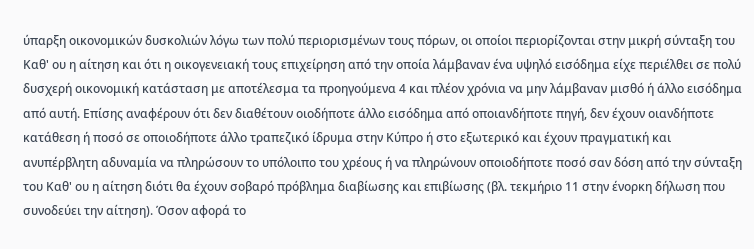ύπαρξη οικονομικών δυσκολιών λόγω των πολύ περιορισμένων τους πόρων, οι οποίοι περιορίζονται στην μικρή σύνταξη του Καθ' ου η αίτηση και ότι η οικογενειακή τους επιχείρηση από την οποία λάμβαναν ένα υψηλό εισόδημα είχε περιέλθει σε πολύ δυσχερή οικονομική κατάσταση με αποτέλεσμα τα προηγούμενα 4 και πλέον χρόνια να μην λάμβαναν μισθό ή άλλο εισόδημα από αυτή. Επίσης αναφέρουν ότι δεν διαθέτουν οιοδήποτε άλλο εισόδημα από οποιανδήποτε πηγή, δεν έχουν οιανδήποτε κατάθεση ή ποσό σε οποιοδήποτε άλλο τραπεζικό ίδρυμα στην Κύπρο ή στο εξωτερικό και έχουν πραγματική και ανυπέρβλητη αδυναμία να πληρώσουν το υπόλοιπο του χρέους ή να πληρώνουν οποιοδήποτε ποσό σαν δόση από την σύνταξη του Καθ' ου η αίτηση διότι θα έχουν σοβαρό πρόβλημα διαβίωσης και επιβίωσης (βλ. τεκμήριο 11 στην ένορκη δήλωση που συνοδεύει την αίτηση). Όσον αφορά το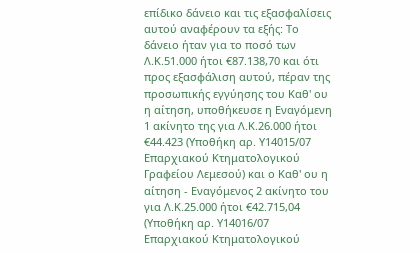επίδικο δάνειο και τις εξασφαλίσεις αυτού αναφέρουν τα εξής: Το δάνειο ήταν για το ποσό των Λ.Κ.51.000 ήτοι €87.138,70 και ότι προς εξασφάλιση αυτού, πέραν της προσωπικής εγγύησης του Καθ' ου η αίτηση, υποθήκευσε η Εναγόμενη 1 ακίνητο της για Λ.Κ.26.000 ήτοι €44.423 (Υποθήκη αρ. Υ14015/07 Επαρχιακού Κτηματολογικού Γραφείου Λεμεσού) και ο Καθ' ου η αίτηση - Εναγόμενος 2 ακίνητο του για Λ.Κ.25.000 ήτοι €42.715,04 (Υποθήκη αρ. Υ14016/07 Επαρχιακού Κτηματολογικού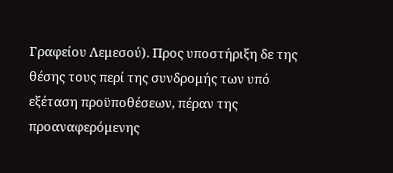Γραφείου Λεμεσού). Προς υποστήριξη δε της θέσης τους περί της συνδρομής των υπό εξέταση προϋποθέσεων, πέραν της προαναφερόμενης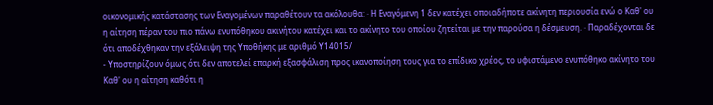οικονομικής κατάστασης των Εναγομένων παραθέτουν τα ακόλουθα: · Η Εναγόμενη 1 δεν κατέχει οποιαδήποτε ακίνητη περιουσία ενώ ο Καθ' ου η αίτηση πέραν του πιο πάνω ενυπόθηκου ακινήτου κατέχει και το ακίνητο του οποίου ζητείται με την παρούσα η δέσμευση. · Παραδέχονται δε ότι αποδέχθηκαν την εξάλειψη της Υποθήκης με αριθμό Υ14015/
- Υποστηρίζουν όμως ότι δεν αποτελεί επαρκή εξασφάλιση προς ικανοποίηση τους για το επίδικο χρέος, το υφιστάμενο ενυπόθηκο ακίνητο του Καθ' ου η αίτηση καθότι η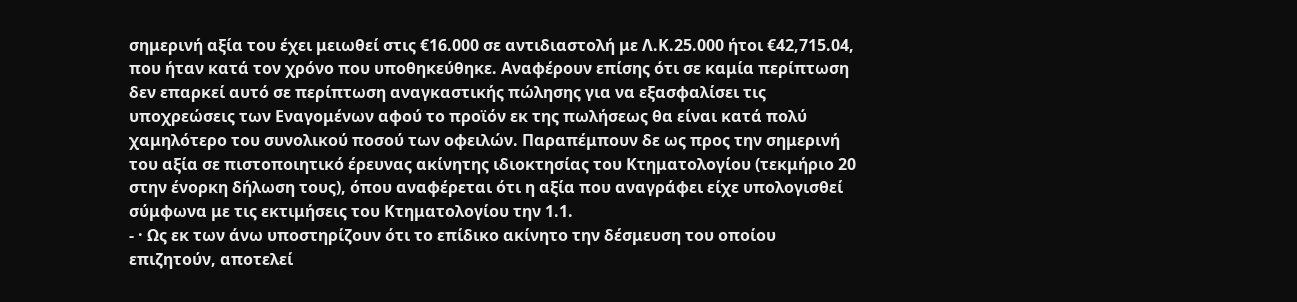σημερινή αξία του έχει μειωθεί στις €16.000 σε αντιδιαστολή με Λ.Κ.25.000 ήτοι €42,715.04, που ήταν κατά τον χρόνο που υποθηκεύθηκε. Αναφέρουν επίσης ότι σε καμία περίπτωση δεν επαρκεί αυτό σε περίπτωση αναγκαστικής πώλησης για να εξασφαλίσει τις υποχρεώσεις των Εναγομένων αφού το προϊόν εκ της πωλήσεως θα είναι κατά πολύ χαμηλότερο του συνολικού ποσού των οφειλών. Παραπέμπουν δε ως προς την σημερινή του αξία σε πιστοποιητικό έρευνας ακίνητης ιδιοκτησίας του Κτηματολογίου (τεκμήριο 20 στην ένορκη δήλωση τους), όπου αναφέρεται ότι η αξία που αναγράφει είχε υπολογισθεί σύμφωνα με τις εκτιμήσεις του Κτηματολογίου την 1.1.
- · Ως εκ των άνω υποστηρίζουν ότι το επίδικο ακίνητο την δέσμευση του οποίου επιζητούν, αποτελεί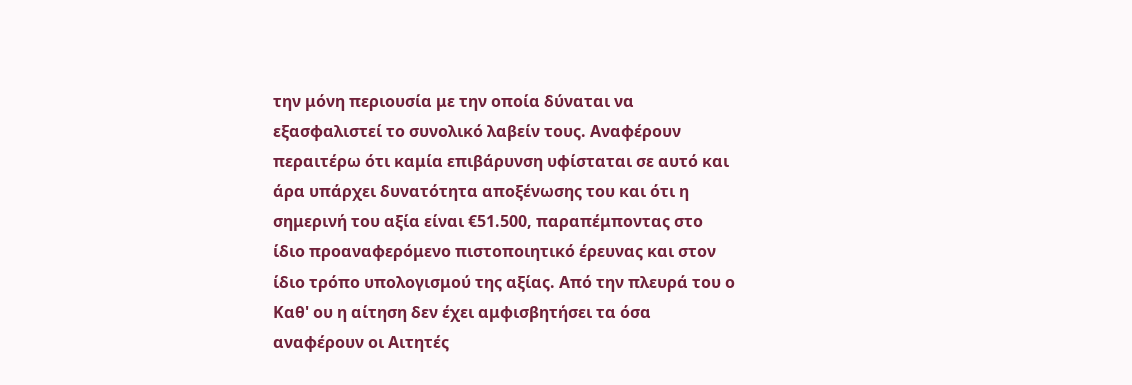την μόνη περιουσία με την οποία δύναται να εξασφαλιστεί το συνολικό λαβείν τους. Αναφέρουν περαιτέρω ότι καμία επιβάρυνση υφίσταται σε αυτό και άρα υπάρχει δυνατότητα αποξένωσης του και ότι η σημερινή του αξία είναι €51.500, παραπέμποντας στο ίδιο προαναφερόμενο πιστοποιητικό έρευνας και στον ίδιο τρόπο υπολογισμού της αξίας. Από την πλευρά του ο Καθ' ου η αίτηση δεν έχει αμφισβητήσει τα όσα αναφέρουν οι Αιτητές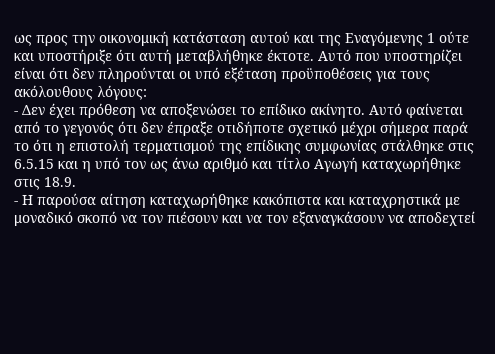ως προς την οικονομική κατάσταση αυτού και της Εναγόμενης 1 ούτε και υποστήριξε ότι αυτή μεταβλήθηκε έκτοτε. Αυτό που υποστηρίζει είναι ότι δεν πληρούνται οι υπό εξέταση προϋποθέσεις για τους ακόλουθους λόγους:
- Δεν έχει πρόθεση να αποξενώσει το επίδικο ακίνητο. Αυτό φαίνεται από το γεγονός ότι δεν έπραξε οτιδήποτε σχετικό μέχρι σήμερα παρά το ότι η επιστολή τερματισμού της επίδικης συμφωνίας στάλθηκε στις 6.5.15 και η υπό τον ως άνω αριθμό και τίτλο Αγωγή καταχωρήθηκε στις 18.9.
- Η παρούσα αίτηση καταχωρήθηκε κακόπιστα και καταχρηστικά με μοναδικό σκοπό να τον πιέσουν και να τον εξαναγκάσουν να αποδεχτεί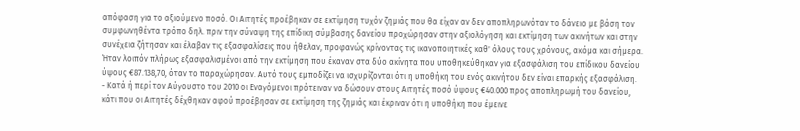απόφαση για το αξιούμενο ποσό. Οι Αιτητές προέβηκαν σε εκτίμηση τυχόν ζημιάς που θα είχαν αν δεν αποπληρωνόταν το δάνειο με βάση τον συμφωνηθέντα τρόπο δηλ. πριν την σύναψη της επίδικη σύμβασης δανείου προχώρησαν στην αξιολόγηση και εκτίμηση των ακινήτων και στην συνέχεια ζήτησαν και έλαβαν τις εξασφαλίσεις που ήθελαν, προφανώς κρίνοντας τις ικανοποιητικές καθ' όλους τους χρόνους, ακόμα και σήμερα. Ήταν λοιπόν πλήρως εξασφαλισμένοι από την εκτίμηση που έκαναν στα δύο ακίνητα που υποθηκεύθηκαν για εξασφάλιση του επίδικου δανείου ύψους €87.138,70, όταν το παραχώρησαν. Αυτό τους εμποδίζει να ισχυρίζονται ότι η υποθήκη του ενός ακινήτου δεν είναι επαρκής εξασφάλιση.
- Κατά ή περί τον Αύγουστο του 2010 οι Εναγόμενοι πρότειναν να δώσουν στους Αιτητές ποσό ύψους €40.000 προς αποπληρωμή του δανείου, κάτι που οι Αιτητές δέχθηκαν αφού προέβησαν σε εκτίμηση της ζημιάς και έκριναν ότι η υποθήκη που έμεινε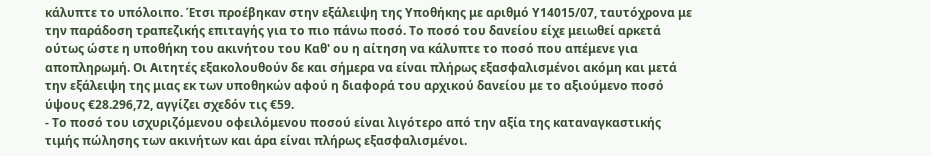κάλυπτε το υπόλοιπο. Έτσι προέβηκαν στην εξάλειψη της Υποθήκης με αριθμό Υ14015/07, ταυτόχρονα με την παράδοση τραπεζικής επιταγής για το πιο πάνω ποσό. Το ποσό του δανείου είχε μειωθεί αρκετά ούτως ώστε η υποθήκη του ακινήτου του Καθ' ου η αίτηση να κάλυπτε το ποσό που απέμενε για αποπληρωμή. Οι Αιτητές εξακολουθούν δε και σήμερα να είναι πλήρως εξασφαλισμένοι ακόμη και μετά την εξάλειψη της μιας εκ των υποθηκών αφού η διαφορά του αρχικού δανείου με το αξιούμενο ποσό ύψους €28.296,72, αγγίζει σχεδόν τις €59.
- Το ποσό του ισχυριζόμενου οφειλόμενου ποσού είναι λιγότερο από την αξία της καταναγκαστικής τιμής πώλησης των ακινήτων και άρα είναι πλήρως εξασφαλισμένοι.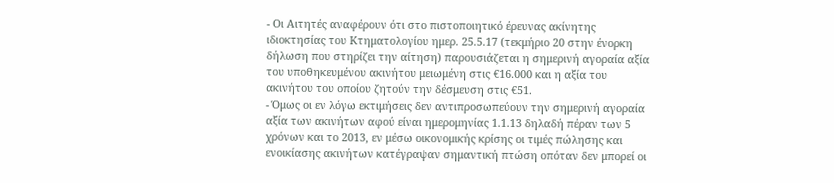- Οι Αιτητές αναφέρουν ότι στο πιστοποιητικό έρευνας ακίνητης ιδιοκτησίας του Κτηματολογίου ημερ. 25.5.17 (τεκμήριο 20 στην ένορκη δήλωση που στηρίζει την αίτηση) παρουσιάζεται η σημερινή αγοραία αξία του υποθηκευμένου ακινήτου μειωμένη στις €16.000 και η αξία του ακινήτου του οποίου ζητούν την δέσμευση στις €51.
- Όμως οι εν λόγω εκτιμήσεις δεν αντιπροσωπεύουν την σημερινή αγοραία αξία των ακινήτων αφού είναι ημερομηνίας 1.1.13 δηλαδή πέραν των 5 χρόνων και το 2013, εν μέσω οικονομικής κρίσης οι τιμές πώλησης και ενοικίασης ακινήτων κατέγραψαν σημαντική πτώση οπόταν δεν μπορεί οι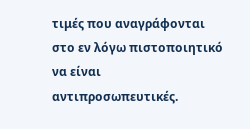τιμές που αναγράφονται στο εν λόγω πιστοποιητικό να είναι αντιπροσωπευτικές.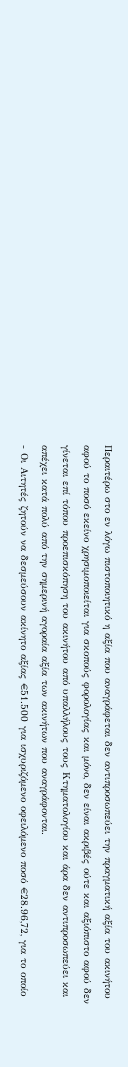Περαιτέρω στο εν λόγω πιστοποιητικό η αξία που αναγράφεται δεν αντιπροσωπεύει την πραγματική αξία του ακινήτου αφού το ποσό εκείνο χρησιμοποιείται για σκοπούς φορολογίας και μόνο, δεν είναι ακριβές ούτε και αξιόπιστο αφού δεν γίνεται επί τόπου προεπισκόπηση του ακινήτου από υπαλλήλους τους Κτηματολογίου και άρα δεν αντιπροσωπεύει και απέχει κατά πολύ από την σημερινή αγοραία αξία των ακινήτων που αναγράφονται.
- Οι Αιτητές ζητούν να δεσμεύσουν ακίνητο αξίας €51.500 για ισχυριζόμενο οφειλόμενο ποσό €28.96,72, για το οποίο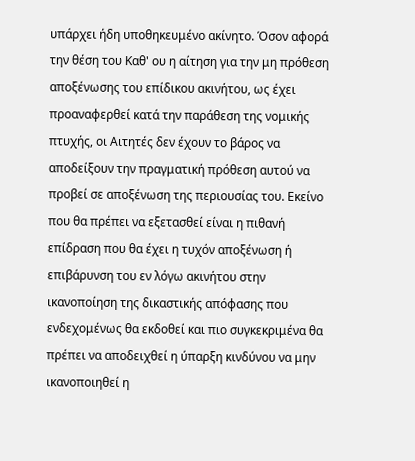υπάρχει ήδη υποθηκευμένο ακίνητο. Όσον αφορά την θέση του Καθ' ου η αίτηση για την μη πρόθεση αποξένωσης του επίδικου ακινήτου, ως έχει προαναφερθεί κατά την παράθεση της νομικής πτυχής, οι Αιτητές δεν έχουν το βάρος να αποδείξουν την πραγματική πρόθεση αυτού να προβεί σε αποξένωση της περιουσίας του. Εκείνο που θα πρέπει να εξετασθεί είναι η πιθανή επίδραση που θα έχει η τυχόν αποξένωση ή επιβάρυνση του εν λόγω ακινήτου στην ικανοποίηση της δικαστικής απόφασης που ενδεχομένως θα εκδοθεί και πιο συγκεκριμένα θα πρέπει να αποδειχθεί η ύπαρξη κινδύνου να μην ικανοποιηθεί η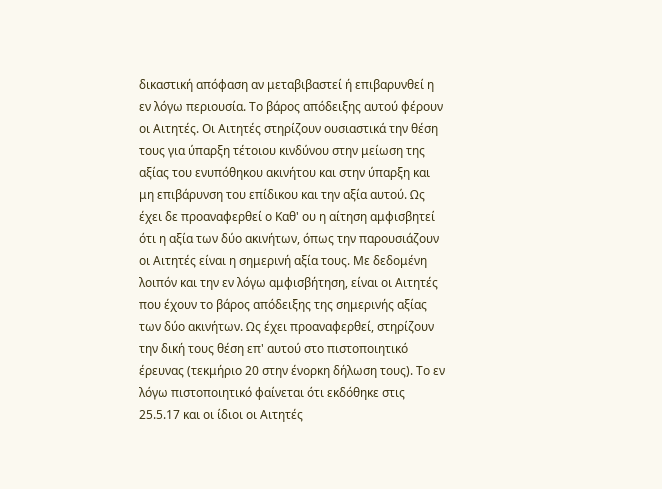δικαστική απόφαση αν μεταβιβαστεί ή επιβαρυνθεί η εν λόγω περιουσία. Το βάρος απόδειξης αυτού φέρουν οι Αιτητές. Οι Αιτητές στηρίζουν ουσιαστικά την θέση τους για ύπαρξη τέτοιου κινδύνου στην μείωση της αξίας του ενυπόθηκου ακινήτου και στην ύπαρξη και μη επιβάρυνση του επίδικου και την αξία αυτού. Ως έχει δε προαναφερθεί ο Καθ' ου η αίτηση αμφισβητεί ότι η αξία των δύο ακινήτων, όπως την παρουσιάζουν οι Αιτητές είναι η σημερινή αξία τους. Με δεδομένη λοιπόν και την εν λόγω αμφισβήτηση, είναι οι Αιτητές που έχουν το βάρος απόδειξης της σημερινής αξίας των δύο ακινήτων. Ως έχει προαναφερθεί, στηρίζουν την δική τους θέση επ' αυτού στο πιστοποιητικό έρευνας (τεκμήριο 20 στην ένορκη δήλωση τους). Το εν λόγω πιστοποιητικό φαίνεται ότι εκδόθηκε στις 25.5.17 και οι ίδιοι οι Αιτητές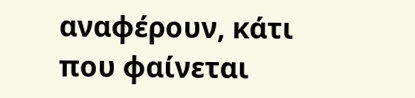αναφέρουν, κάτι που φαίνεται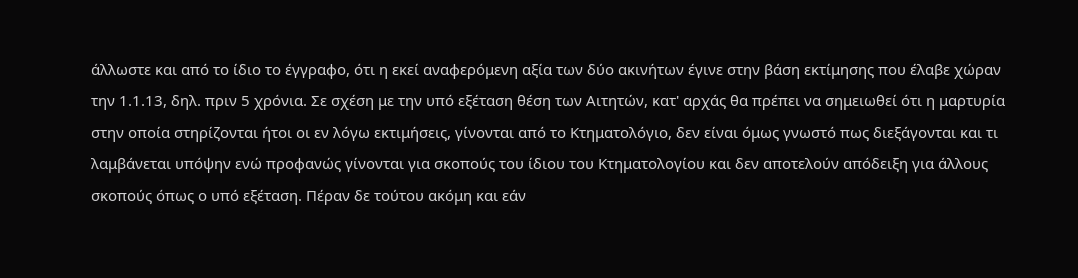άλλωστε και από το ίδιο το έγγραφο, ότι η εκεί αναφερόμενη αξία των δύο ακινήτων έγινε στην βάση εκτίμησης που έλαβε χώραν την 1.1.13, δηλ. πριν 5 χρόνια. Σε σχέση με την υπό εξέταση θέση των Αιτητών, κατ' αρχάς θα πρέπει να σημειωθεί ότι η μαρτυρία στην οποία στηρίζονται ήτοι οι εν λόγω εκτιμήσεις, γίνονται από το Κτηματολόγιο, δεν είναι όμως γνωστό πως διεξάγονται και τι λαμβάνεται υπόψην ενώ προφανώς γίνονται για σκοπούς του ίδιου του Κτηματολογίου και δεν αποτελούν απόδειξη για άλλους σκοπούς όπως ο υπό εξέταση. Πέραν δε τούτου ακόμη και εάν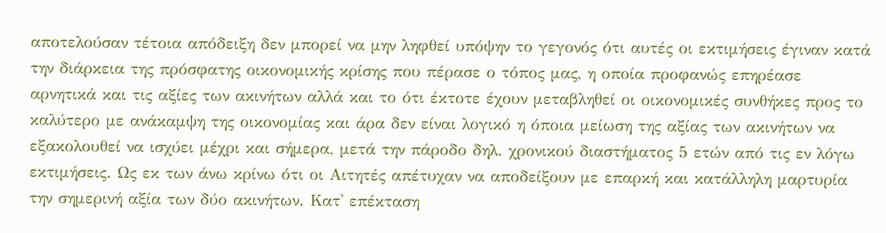αποτελούσαν τέτοια απόδειξη δεν μπορεί να μην ληφθεί υπόψην το γεγονός ότι αυτές οι εκτιμήσεις έγιναν κατά την διάρκεια της πρόσφατης οικονομικής κρίσης που πέρασε ο τόπος μας, η οποία προφανώς επηρέασε αρνητικά και τις αξίες των ακινήτων αλλά και το ότι έκτοτε έχουν μεταβληθεί οι οικονομικές συνθήκες προς το καλύτερο με ανάκαμψη της οικονομίας και άρα δεν είναι λογικό η όποια μείωση της αξίας των ακινήτων να εξακολουθεί να ισχύει μέχρι και σήμερα, μετά την πάροδο δηλ. χρονικού διαστήματος 5 ετών από τις εν λόγω εκτιμήσεις. Ως εκ των άνω κρίνω ότι οι Αιτητές απέτυχαν να αποδείξουν με επαρκή και κατάλληλη μαρτυρία την σημερινή αξία των δύο ακινήτων. Κατ' επέκταση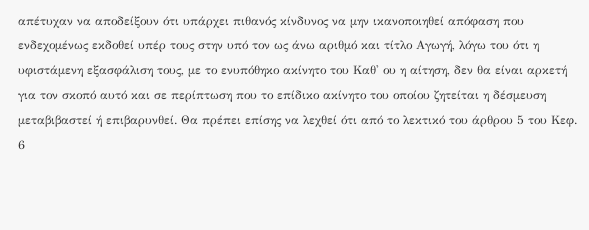απέτυχαν να αποδείξουν ότι υπάρχει πιθανός κίνδυνος να μην ικανοποιηθεί απόφαση που ενδεχομένως εκδοθεί υπέρ τους στην υπό τον ως άνω αριθμό και τίτλο Αγωγή, λόγω του ότι η υφιστάμενη εξασφάλιση τους, με το ενυπόθηκο ακίνητο του Καθ' ου η αίτηση, δεν θα είναι αρκετή για τον σκοπό αυτό και σε περίπτωση που το επίδικο ακίνητο του οποίου ζητείται η δέσμευση μεταβιβαστεί ή επιβαρυνθεί. Θα πρέπει επίσης να λεχθεί ότι από το λεκτικό του άρθρου 5 του Κεφ. 6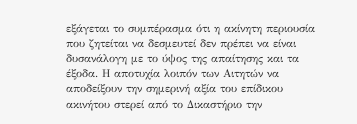εξάγεται το συμπέρασμα ότι η ακίνητη περιουσία που ζητείται να δεσμευτεί δεν πρέπει να είναι δυσανάλογη με το ύψος της απαίτησης και τα έξοδα. Η αποτυχία λοιπόν των Αιτητών να αποδείξουν την σημερινή αξία του επίδικου ακινήτου στερεί από το Δικαστήριο την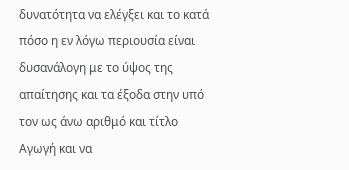δυνατότητα να ελέγξει και το κατά πόσο η εν λόγω περιουσία είναι δυσανάλογη με το ύψος της απαίτησης και τα έξοδα στην υπό τον ως άνω αριθμό και τίτλο Αγωγή και να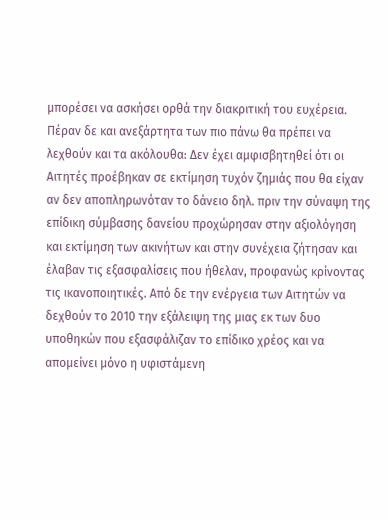μπορέσει να ασκήσει ορθά την διακριτική του ευχέρεια. Πέραν δε και ανεξάρτητα των πιο πάνω θα πρέπει να λεχθούν και τα ακόλουθα: Δεν έχει αμφισβητηθεί ότι οι Αιτητές προέβηκαν σε εκτίμηση τυχόν ζημιάς που θα είχαν αν δεν αποπληρωνόταν το δάνειο δηλ. πριν την σύναψη της επίδικη σύμβασης δανείου προχώρησαν στην αξιολόγηση και εκτίμηση των ακινήτων και στην συνέχεια ζήτησαν και έλαβαν τις εξασφαλίσεις που ήθελαν, προφανώς κρίνοντας τις ικανοποιητικές. Από δε την ενέργεια των Αιτητών να δεχθούν το 2010 την εξάλειψη της μιας εκ των δυο υποθηκών που εξασφάλιζαν το επίδικο χρέος και να απομείνει μόνο η υφιστάμενη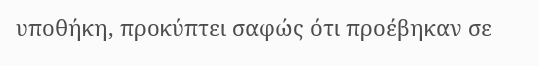υποθήκη, προκύπτει σαφώς ότι προέβηκαν σε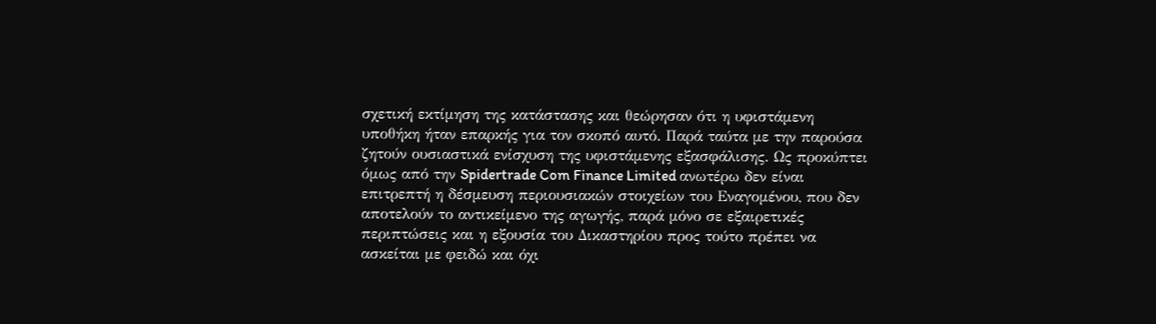σχετική εκτίμηση της κατάστασης και θεώρησαν ότι η υφιστάμενη υποθήκη ήταν επαρκής για τον σκοπό αυτό. Παρά ταύτα με την παρούσα ζητούν ουσιαστικά ενίσχυση της υφιστάμενης εξασφάλισης. Ως προκύπτει όμως από την Spidertrade Com Finance Limited ανωτέρω δεν είναι επιτρεπτή η δέσμευση περιουσιακών στοιχείων του Εναγομένου, που δεν αποτελούν το αντικείμενο της αγωγής, παρά μόνο σε εξαιρετικές περιπτώσεις και η εξουσία του Δικαστηρίου προς τούτο πρέπει να ασκείται με φειδώ και όχι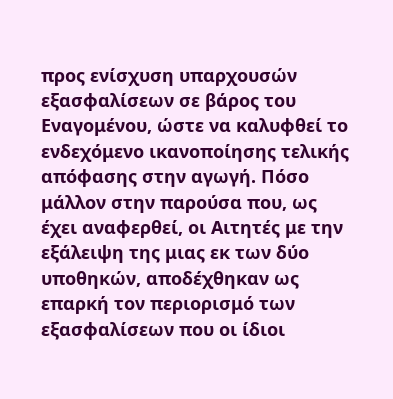προς ενίσχυση υπαρχουσών εξασφαλίσεων σε βάρος του Εναγομένου, ώστε να καλυφθεί το ενδεχόμενο ικανοποίησης τελικής απόφασης στην αγωγή. Πόσο μάλλον στην παρούσα που, ως έχει αναφερθεί, οι Αιτητές με την εξάλειψη της μιας εκ των δύο υποθηκών, αποδέχθηκαν ως επαρκή τον περιορισμό των εξασφαλίσεων που οι ίδιοι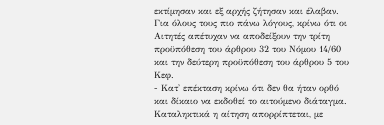εκτίμησαν και εξ αρχής ζήτησαν και έλαβαν. Για όλους τους πιο πάνω λόγους, κρίνω ότι οι Αιτητές απέτυχαν να αποδείξουν την τρίτη προϋπόθεση του άρθρου 32 του Νόμου 14/60 και την δεύτερη προϋπόθεση του άρθρου 5 του Κεφ.
- Κατ' επέκταση κρίνω ότι δεν θα ήταν ορθό και δίκαιο να εκδοθεί το αιτούμενο διάταγμα. Καταληκτικά η αίτηση απορρίπτεται, με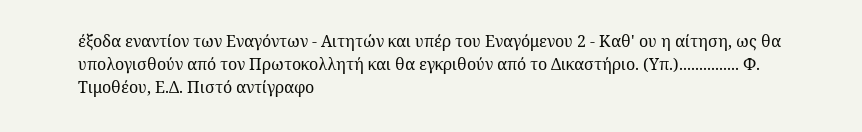έξοδα εναντίον των Εναγόντων - Αιτητών και υπέρ του Εναγόμενου 2 - Καθ' ου η αίτηση, ως θα υπολογισθούν από τον Πρωτοκολλητή και θα εγκριθούν από το Δικαστήριο. (Υπ.)............... Φ. Τιμοθέου, Ε.Δ. Πιστό αντίγραφο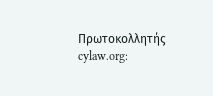Πρωτοκολλητής cylaw.org: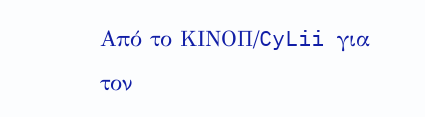Από το ΚΙΝOΠ/CyLii για τον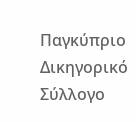Παγκύπριο Δικηγορικό Σύλλογο